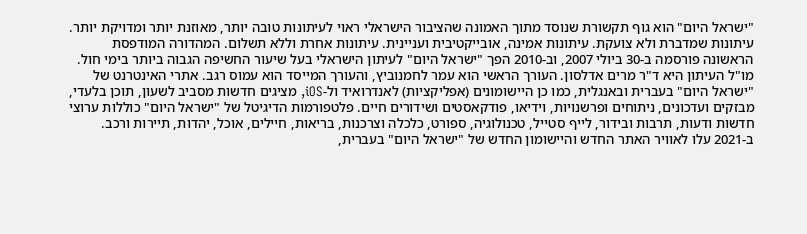"ישראל היום" הוא גוף תקשורת שנוסד מתוך האמונה שהציבור הישראלי ראוי לעיתונות טובה יותר, מאוזנת יותר ומדויקת יותר. עיתונות שמדברת ולא צועקת. עיתונות אמינה, אובייקטיבית ועניינית. עיתונות אחרת וללא תשלום. המהדורה המודפסת הראשונה פורסמה ב-30 ביולי 2007, וב-2010 הפך "ישראל היום" לעיתון הישראלי בעל שיעור החשיפה הגבוה ביותר בימי חול. מו"ל העיתון היא ד"ר מרים אדלסון. העורך הראשי הוא עמר לחמנוביץ, והעורך המייסד הוא עמוס רגב. אתרי האינטרנט של "ישראל היום" בעברית ובאנגלית, כמו כן היישומונים (אפליקציות) לאנדרואיד ול-iOS, מציגים חדשות מסביב לשעון, תוכן בלעדי, מבזקים ועדכונים, ניתוחים ופרשנויות, וידיאו, פודקאסטים ושידורים חיים. פלטפורמות הדיגיטל של "ישראל היום" כוללות ערוצי חדשות ודעות, תרבות ובידור, לייף סטייל, טכנולוגיה, ספורט, כלכלה וצרכנות, בריאות, חיילים, אוכל, יהדות, תיירות ורכב. ב-2021 עלו לאוויר האתר החדש והיישומון החדש של "ישראל היום" בעברית,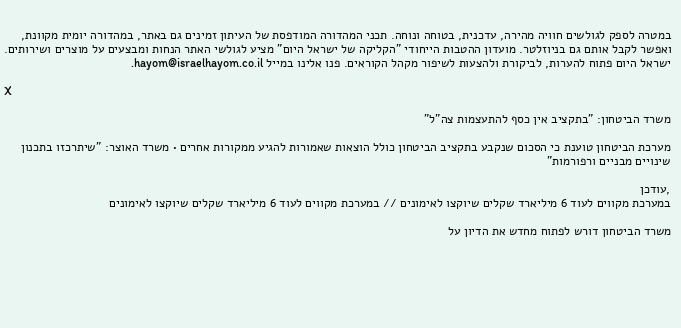במטרה לספק לגולשים חוויה מהירה, עדכנית, בטוחה ונוחה. תכני המהדורה המודפסת של העיתון זמינים גם באתר, במהדורה יומית מקוונת, ואפשר לקבל אותם גם בניוזלטר. מועדון ההטבות הייחודי "הקליקה של ישראל היום" מציע לגולשי האתר הנחות ומבצעים על מוצרים ושירותים. ישראל היום פתוח להערות, לביקורת ולהצעות לשיפור מקהל הקוראים. פנו אלינו במייל hayom@israelhayom.co.il.

X

משרד הביטחון: "בתקציב אין כסף להתעצמות צה"ל"

מערכת הביטחון טוענת כי הסכום שנקבע בתקציב הביטחון כולל הוצאות שאמורות להגיע ממקורות אחרים • משרד האוצר: "שיתרכזו בתכנון שינויים מבניים ורפורמות"

,עודכן
במערכת מקווים לעוד 6 מיליארד שקלים שיוקצו לאימונים // במערכת מקווים לעוד 6 מיליארד שקלים שיוקצו לאימונים

משרד הביטחון דורש לפתוח מחדש את הדיון על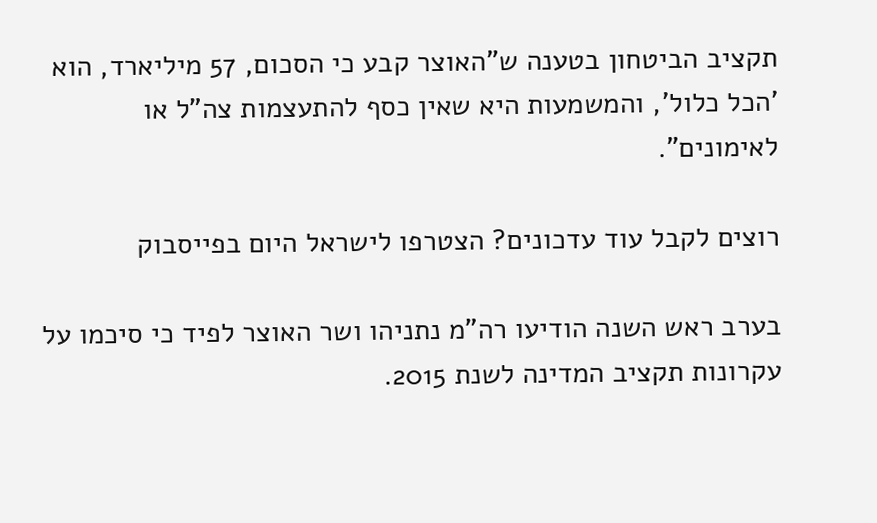תקציב הביטחון בטענה ש"האוצר קבע כי הסכום, 57 מיליארד, הוא 'הכל כלול', והמשמעות היא שאין כסף להתעצמות צה"ל או לאימונים".

רוצים לקבל עוד עדכונים? הצטרפו לישראל היום בפייסבוק

בערב ראש השנה הודיעו רה"מ נתניהו ושר האוצר לפיד כי סיכמו על עקרונות תקציב המדינה לשנת 2015.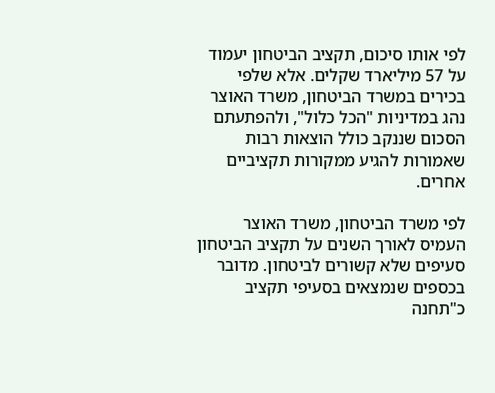לפי אותו סיכום, תקציב הביטחון יעמוד על 57 מיליארד שקלים. אלא שלפי בכירים במשרד הביטחון, משרד האוצר נהג במדיניות "הכל כלול", ולהפתעתם הסכום שננקב כולל הוצאות רבות שאמורות להגיע ממקורות תקציביים אחרים.

לפי משרד הביטחון, משרד האוצר העמיס לאורך השנים על תקציב הביטחון סעיפים שלא קשורים לביטחון. מדובר בכספים שנמצאים בסעיפי תקציב כ"תחנה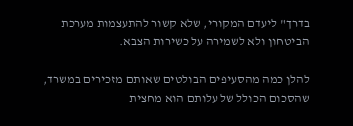בדרך" ליעדם המקורי, שלא קשור להתעצמות מערכת הביטחון ולא לשמירה על כשירות הצבא.

להלן כמה מהסעיפים הבולטים שאותם מזכירים במשרד, שהסכום הכולל של עלותם הוא מחצית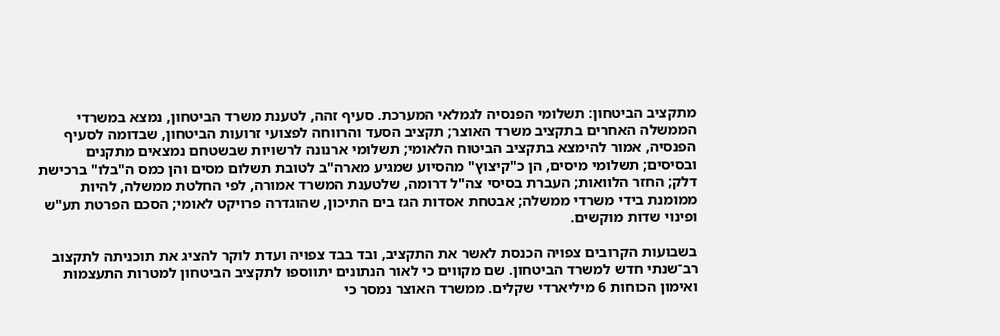מתקציב הביטחון: תשלומי הפנסיה לגמלאי המערכת. סעיף זהה, לטענת משרד הביטחון, נמצא במשרדי הממשלה האחרים בתקציב משרד האוצר; תקציב הסעד והרווחה לפצועי זרועות הביטחון, שבדומה לסעיף הפנסיה, אמור להימצא בתקציב הביטוח הלאומי; תשלומי ארנונה לרשויות שבשטחם נמצאים מתקנים ובסיסים; תשלומי מיסים, הן כ"קיצוץ" מהסיוע שמגיע מארה"ב לטובת תשלום מסים והן כמס ה"בלו" ברכישת דלק; החזר הלוואות; העברת בסיסי צה"ל דרומה, שלטענת המשרד אמורה, לפי החלטת ממשלה, להיות ממומנת בידי משרדי ממשלה; אבטחת אסדות הגז בים התיכון, שהוגדרה פרויקט לאומי; הסכם הפרטת תע"ש ופינוי שדות מוקשים.

בשבועות הקרובים צפויה הכנסת לאשר את התקציב, ובד בבד צפויה ועדת לוקר להציג את תוכניתה לתקצוב רב־שנתי חדש למשרד הביטחון. שם מקווים כי לאור הנתונים יתווספו לתקציב הביטחון למטרות התעצמות ואימון הכוחות 6 מיליארדי שקלים. ממשרד האוצר נמסר כי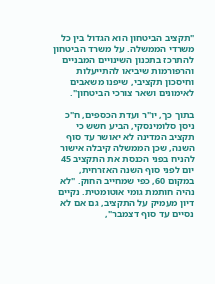"תקציב הביטחון הוא הגדול בין כל משרדי הממשלה. על משרד הביטחון להתרכז בתכנון השינויים המבניים והרפורמות שיביאו להתייעלות וחיסכון תקציבי, שיפנו משאבים לאימונים ושאר צורכי הביטחון".

בתוך כך, יו"ר ועדת הכספים, ח"כ ניסן סלומינסקי, הביע חשש כי תקציב המדינה לא יאושר עד סוף השנה, שכן הממשלה קיבלה אישור להניח בפני הכנסת את התקציב 45 יום לפני סוף השנה האזרחית, במקום 60, כפי שמחייב החוק. "לא נהיה חותמת גומי אוטומטית. נקיים דיון מעמיק על התקציב, גם אם לא נסיים עד סוף דצמבר",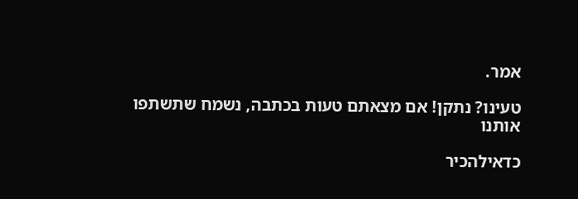אמר.

טעינו? נתקן! אם מצאתם טעות בכתבה, נשמח שתשתפו אותנו

כדאילהכיר